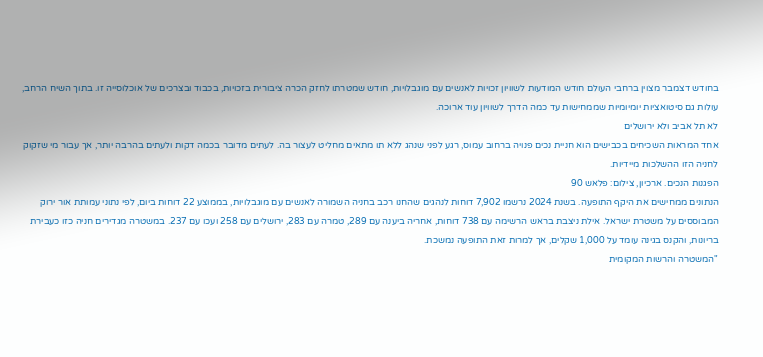בחודש דצמבר מצוין ברחבי העולם חודש המודעות לשוויון זכויות לאנשים עם מוגבלויות, חודש שמטרתו לחזק הכרה ציבורית בזכויות, בכבוד ובצרכים של אוכלוסייה זו. בתוך השיח הרחב, עולות גם סיטואציות יומיומיות שממחישות עד כמה הדרך לשוויון עוד ארוכה.
לא תל אביב ולא ירושלים
אחד המראות השכיחים בכבישים הוא חניית נכים פנויה ברחוב עמוס, רגע לפני שנהג ללא תו מתאים מחליט לעצור בה. לעתים מדובר בכמה דקות ולעתים בהרבה יותר, אך עבור מי שזקוק לחניה הזו ההשלכות מיידיות.
הפגנות הנכים. ארכיון, צילום: פלאש 90
הנתונים ממחישים את היקף התופעה. בשנת 2024 נרשמו 7,902 דוחות לנהגים שהחנו רכב בחניה השמורה לאנשים עם מוגבלויות, בממוצע 22 דוחות ביום, לפי נתוני עמותת אור ירוק המבוססים על משטרת ישראל. אילת ניצבת בראש הרשימה עם 738 דוחות, אחריה ביענה עם 289, טמרה עם 283, ירושלים עם 258 ועכו עם 237. במשטרה מגדירים חניה כזו כעבירת בריונות, והקנס בגינה עומד על 1,000 שקלים, אך למרות זאת התופעה נמשכת.
"המשטרה והרשות המקומית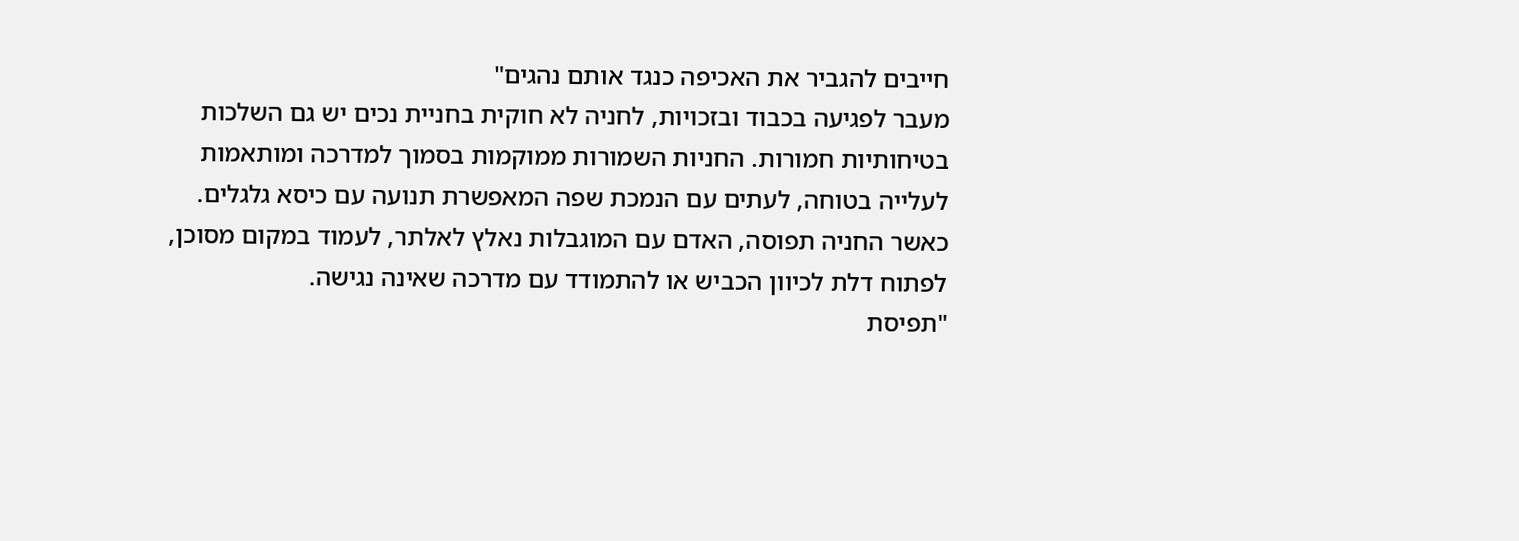חייבים להגביר את האכיפה כנגד אותם נהגים"
מעבר לפגיעה בכבוד ובזכויות, לחניה לא חוקית בחניית נכים יש גם השלכות בטיחותיות חמורות. החניות השמורות ממוקמות בסמוך למדרכה ומותאמות לעלייה בטוחה, לעתים עם הנמכת שפה המאפשרת תנועה עם כיסא גלגלים. כאשר החניה תפוסה, האדם עם המוגבלות נאלץ לאלתר, לעמוד במקום מסוכן, לפתוח דלת לכיוון הכביש או להתמודד עם מדרכה שאינה נגישה.
"תפיסת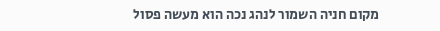מקום חניה השמור לנהג נכה הוא מעשה פסול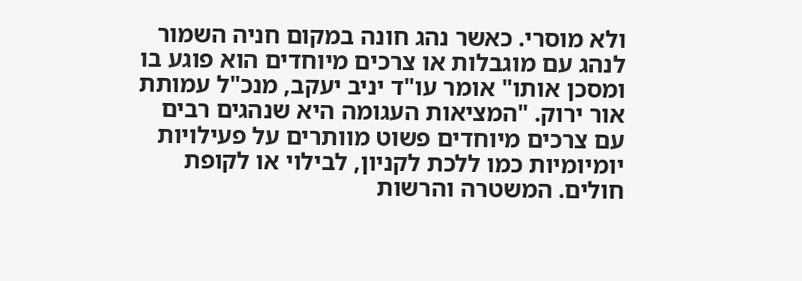ולא מוסרי. כאשר נהג חונה במקום חניה השמור לנהג עם מוגבלות או צרכים מיוחדים הוא פוגע בו ומסכן אותו" אומר עו"ד יניב יעקב, מנכ"ל עמותת אור ירוק. "המציאות העגומה היא שנהגים רבים עם צרכים מיוחדים פשוט מוותרים על פעילויות יומיומיות כמו ללכת לקניון, לבילוי או לקופת חולים. המשטרה והרשות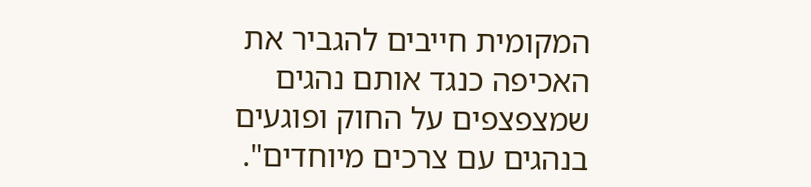המקומית חייבים להגביר את האכיפה כנגד אותם נהגים שמצפצפים על החוק ופוגעים בנהגים עם צרכים מיוחדים".